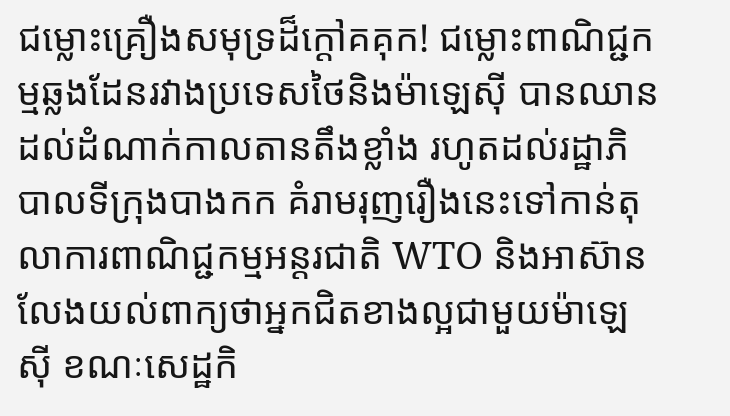ជម្លោះគ្រឿងសមុទ្រដ៏ក្ដៅគគុក! ជម្លោះពាណិជ្ជកម្មឆ្លងដែនរវាងប្រទេសថៃនិងម៉ាឡេស៊ី បានឈានដល់ដំណាក់កាលតានតឹងខ្លាំង រហូតដល់រដ្ឋាភិបាលទីក្រុងបាងកក គំរាមរុញរឿងនេះទៅកាន់តុលាការពាណិជ្ជកម្មអន្តរជាតិ WTO និងអាស៊ាន លែងយល់ពាក្យថាអ្នកជិតខាងល្អជាមួយម៉ាឡេស៊ី ខណៈសេដ្ឋកិ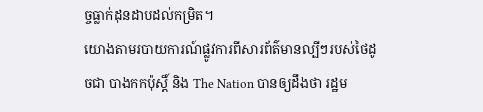ច្ចធ្លាក់ដុនដាបដល់កម្រិត។
យោងតាមរបាយការណ៍ផ្លូវការពីសារព័ត៌មានល្បីៗរបស់ថៃដូចជា បាងកកប៉ុស្តិ៍ និង The Nation បានឲ្យដឹងថា រដ្ឋម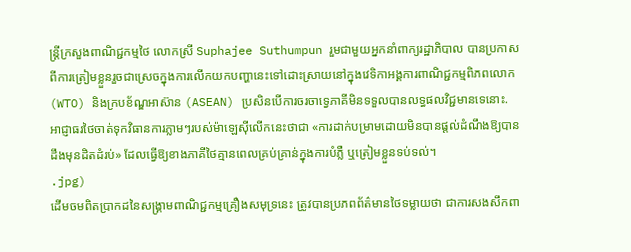ន្ត្រីក្រសួងពាណិជ្ជកម្មថៃ លោកស្រី Suphajee Suthumpun រួមជាមួយអ្នកនាំពាក្យរដ្ឋាភិបាល បានប្រកាសពីការត្រៀមខ្លួនរួចជាស្រេចក្នុងការលើកយកបញ្ហានេះទៅដោះស្រាយនៅក្នុងវេទិកាអង្គការពាណិជ្ជកម្មពិភពលោក (WTO) និងក្របខ័ណ្ឌអាស៊ាន (ASEAN) ប្រសិនបើការចរចាទ្វេភាគីមិនទទួលបានលទ្ធផលវិជ្ជមានទេនោះ. អាជ្ញាធរថៃចាត់ទុកវិធានការភ្លាមៗរបស់ម៉ាឡេស៊ីលើកនេះថាជា «ការដាក់បម្រាមដោយមិនបានផ្តល់ដំណឹងឱ្យបានដឹងមុនដិតដំរប់» ដែលធ្វើឱ្យខាងភាគីថៃគ្មានពេលគ្រប់គ្រាន់ក្នុងការបំភ្លឺ ឬត្រៀមខ្លួនទប់ទល់។
.jpg)
ដើមចមពិតប្រាកដនៃសង្រ្គាមពាណិជ្ជកម្មគ្រឿងសមុទ្រនេះ ត្រូវបានប្រភពព័ត៌មានថៃទម្លាយថា ជាការសងសឹកពា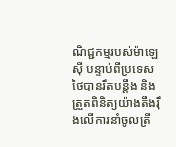ណិជ្ជកម្មរបស់ម៉ាឡេស៊ី បន្ទាប់ពីប្រទេសថៃបានរឹតបន្តឹង និងត្រួតពិនិត្យយ៉ាងតឹងរ៉ឹងលើការនាំចូលត្រី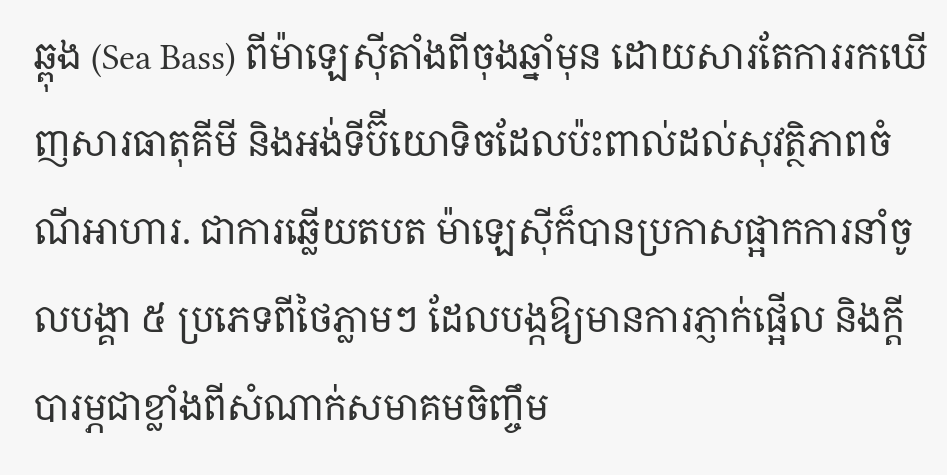ឆ្ពុង (Sea Bass) ពីម៉ាឡេស៊ីតាំងពីចុងឆ្នាំមុន ដោយសារតែការរកឃើញសារធាតុគីមី និងអង់ទីប៊ីយោទិចដែលប៉ះពាល់ដល់សុវត្ថិភាពចំណីអាហារ. ជាការឆ្លើយតបត ម៉ាឡេស៊ីក៏បានប្រកាសផ្អាកការនាំចូលបង្គា ៥ ប្រភេទពីថៃភ្លាមៗ ដែលបង្កឱ្យមានការភ្ញាក់ផ្អើល និងក្តីបារម្ភជាខ្លាំងពីសំណាក់សមាគមចិញ្ចឹម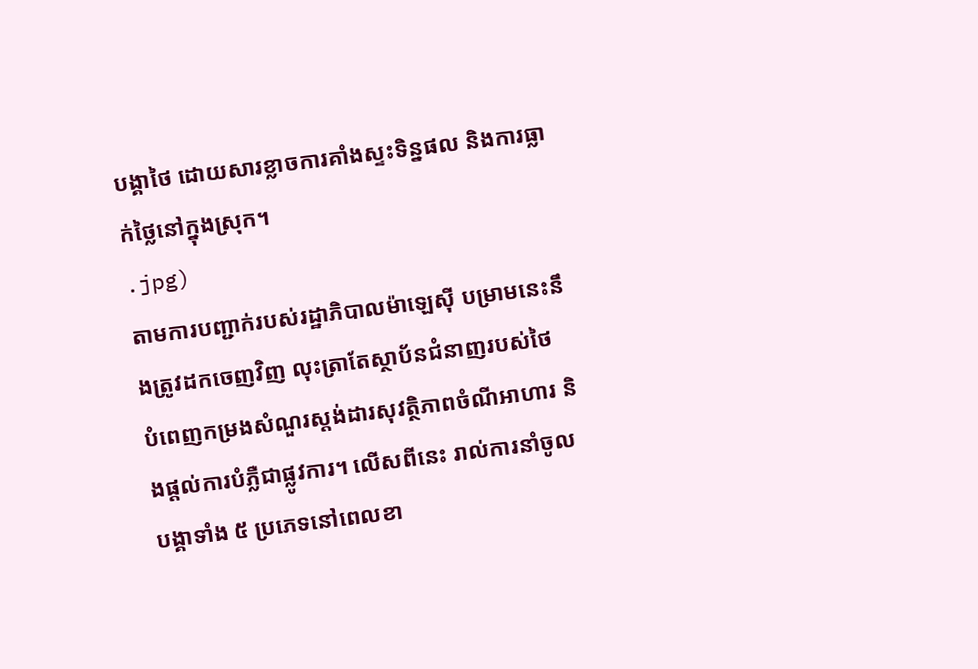បង្គាថៃ ដោយសារខ្លាចការគាំងស្ទះទិន្នផល និងការធ្លាក់ថ្លៃនៅក្នុងស្រុក។
.jpg)
តាមការបញ្ជាក់របស់រដ្ឋាភិបាលម៉ាឡេស៊ី បម្រាមនេះនឹងត្រូវដកចេញវិញ លុះត្រាតែស្ថាប័នជំនាញរបស់ថៃ បំពេញកម្រងសំណួរស្តង់ដារសុវត្ថិភាពចំណីអាហារ និងផ្តល់ការបំភ្លឺជាផ្លូវការ។ លើសពីនេះ រាល់ការនាំចូលបង្គាទាំង ៥ ប្រភេទនៅពេលខា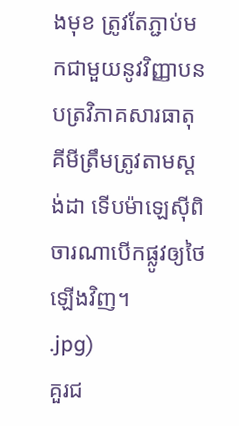ងមុខ ត្រូវតែភ្ជាប់មកជាមួយនូវវិញ្ញាបនបត្រវិភាគសារធាតុគីមីត្រឹមត្រូវតាមស្តង់ដា ទើបម៉ាឡេស៊ីពិចារណាបើកផ្លូវឲ្យថៃឡើងវិញ។
.jpg)
គួរជ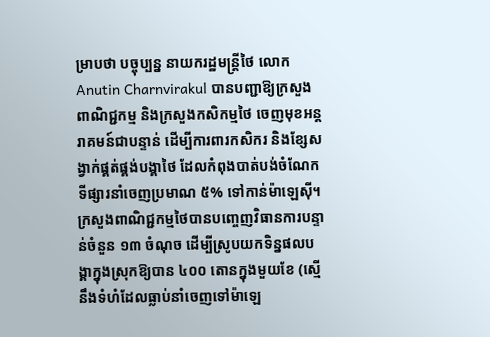ម្រាបថា បច្ចុប្បន្ន នាយករដ្ឋមន្ត្រីថៃ លោក Anutin Charnvirakul បានបញ្ជាឱ្យក្រសួងពាណិជ្ជកម្ម និងក្រសួងកសិកម្មថៃ ចេញមុខអន្តរាគមន៍ជាបន្ទាន់ ដើម្បីការពារកសិករ និងខ្សែសង្វាក់ផ្គត់ផ្គង់បង្គាថៃ ដែលកំពុងបាត់បង់ចំណែកទីផ្សារនាំចេញប្រមាណ ៥% ទៅកាន់ម៉ាឡេស៊ី។ ក្រសួងពាណិជ្ជកម្មថៃបានបញ្ចេញវិធានការបន្ទាន់ចំនួន ១៣ ចំណុច ដើម្បីស្រូបយកទិន្នផលបង្គាក្នុងស្រុកឱ្យបាន ៤០០ តោនក្នុងមួយខែ (ស្មើនឹងទំហំដែលធ្លាប់នាំចេញទៅម៉ាឡេ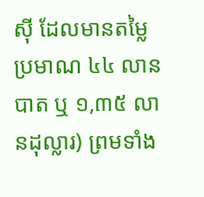ស៊ី ដែលមានតម្លៃប្រមាណ ៤៤ លានបាត ឬ ១,៣៥ លានដុល្លារ) ព្រមទាំង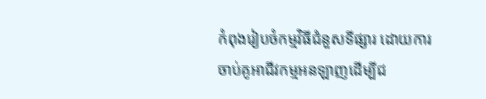កំពុងរៀបចំកម្មវិធីជំនួសទីផ្សារ ដោយការចាប់គូអាជីវកម្មអនឡាញដើម្បីជ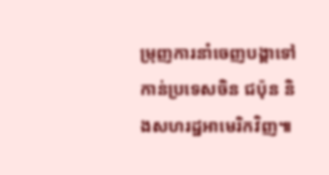ម្រុញការនាំចេញបង្គាទៅកាន់ប្រទេសចិន ជប៉ុន និងសហរដ្ឋអាមេរិកវិញ៕